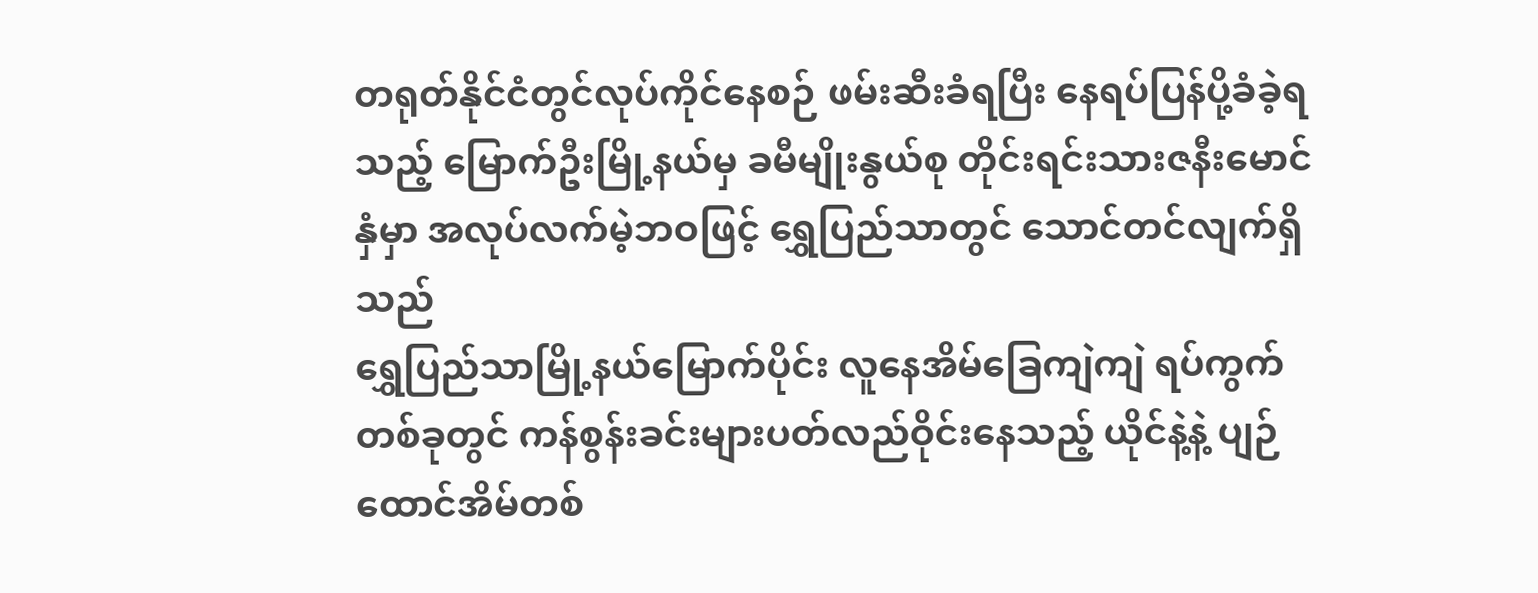တရုတ်နိုင်ငံတွင်လုပ်ကိုင်နေစဉ် ဖမ်းဆီးခံရပြီး နေရပ်ပြန်ပို့ခံခဲ့ရသည့် မြောက်ဦးမြို့နယ်မှ ခမီမျိုးနွယ်စု တိုင်းရင်းသားဇနီးမောင်နှံမှာ အလုပ်လက်မဲ့ဘဝဖြင့် ရွှေပြည်သာတွင် သောင်တင်လျက်ရှိသည်
ရွှေပြည်သာမြို့နယ်မြောက်ပိုင်း လူနေအိမ်ခြေကျဲကျဲ ရပ်ကွက်တစ်ခုတွင် ကန်စွန်းခင်းများပတ်လည်ဝိုင်းနေသည့် ယိုင်နဲ့နဲ့ ပျဉ်ထောင်အိမ်တစ်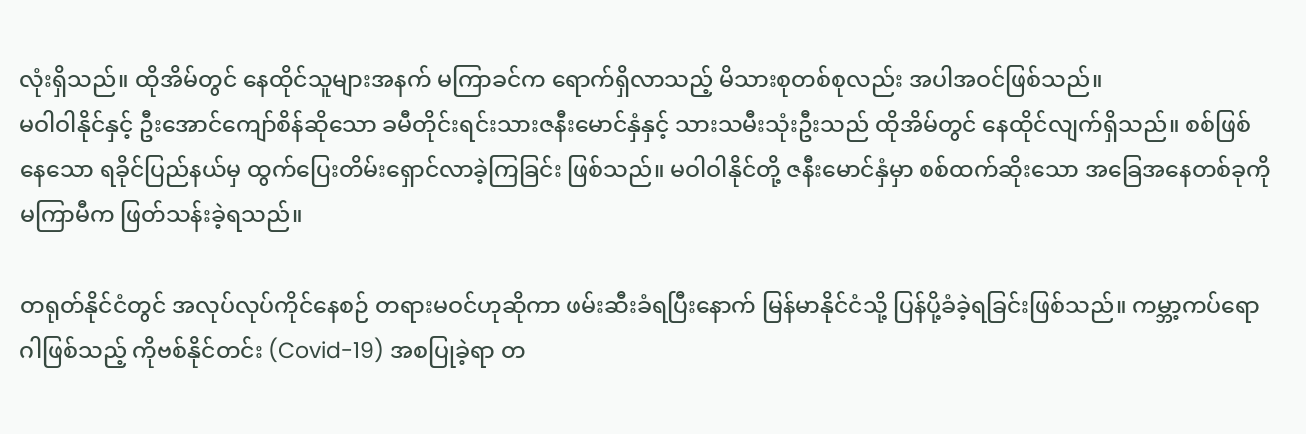လုံးရှိသည်။ ထိုအိမ်တွင် နေထိုင်သူများအနက် မကြာခင်က ရောက်ရှိလာသည့် မိသားစုတစ်စုလည်း အပါအဝင်ဖြစ်သည်။
မဝါဝါနိုင်နှင့် ဦးအောင်ကျော်စိန်ဆိုသော ခမီတိုင်းရင်းသားဇနီးမောင်နှံနှင့် သားသမီးသုံးဦးသည် ထိုအိမ်တွင် နေထိုင်လျက်ရှိသည်။ စစ်ဖြစ်နေသော ရခိုင်ပြည်နယ်မှ ထွက်ပြေးတိမ်းရှောင်လာခဲ့ကြခြင်း ဖြစ်သည်။ မဝါဝါနိုင်တို့ ဇနီးမောင်နှံမှာ စစ်ထက်ဆိုးသော အခြေအနေတစ်ခုကို မကြာမီက ဖြတ်သန်းခဲ့ရသည်။

တရုတ်နိုင်ငံတွင် အလုပ်လုပ်ကိုင်နေစဉ် တရားမဝင်ဟုဆိုကာ ဖမ်းဆီးခံရပြီးနောက် မြန်မာနိုင်ငံသို့ ပြန်ပို့ခံခဲ့ရခြင်းဖြစ်သည်။ ကမ္ဘာ့ကပ်ရောဂါဖြစ်သည့် ကိုဗစ်နိုင်တင်း (Covid-19) အစပြုခဲ့ရာ တ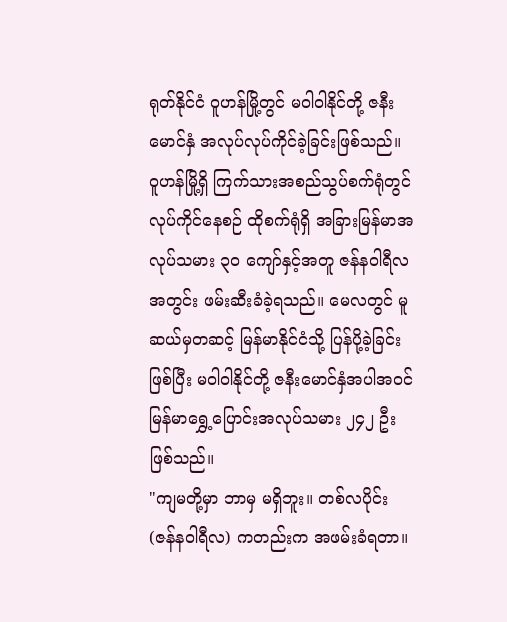ရုတ်နိုင်ငံ ဝူဟန်မြို့တွင် မဝါဝါနိုင်တို့ ဇနီးမောင်နှံ အလုပ်လုပ်ကိုင်ခဲ့ခြင်းဖြစ်သည်။
ဝူဟန်မြို့ရှိ ကြက်သားအစည်သွပ်စက်ရုံတွင် လုပ်ကိုင်နေစဉ် ထိုစက်ရုံရှိ အခြားမြန်မာအလုပ်သမား ၃၀ ကျော်နှင့်အတူ ဇန်နဝါရီလအတွင်း ဖမ်းဆီးခံခဲ့ရသည်။ မေလတွင် မူဆယ်မှတဆင့် မြန်မာနိုင်ငံသို့ ပြန်ပို့ခဲ့ခြင်းဖြစ်ပြီး မဝါဝါနိုင်တို့ ဇနီးမောင်နှံအပါအဝင် မြန်မာရွှေ့ပြောင်းအလုပ်သမား ၂၄၂ ဦးဖြစ်သည်။
"ကျမတို့မှာ ဘာမှ မရှိဘူး။ တစ်လပိုင်း (ဇန်နဝါရီလ) ကတည်းက အဖမ်းခံရတာ။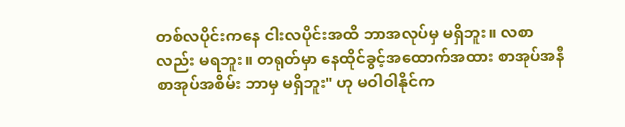တစ်လပိုင်းကနေ ငါးလပိုင်းအထိ ဘာအလုပ်မှ မရှိဘူး။ လစာလည်း မရဘူး။ တရုတ်မှာ နေထိုင်ခွင့်အထောက်အထား စာအုပ်အနီ စာအုပ်အစိမ်း ဘာမှ မရှိဘူး" ဟု မဝါဝါနိုင်က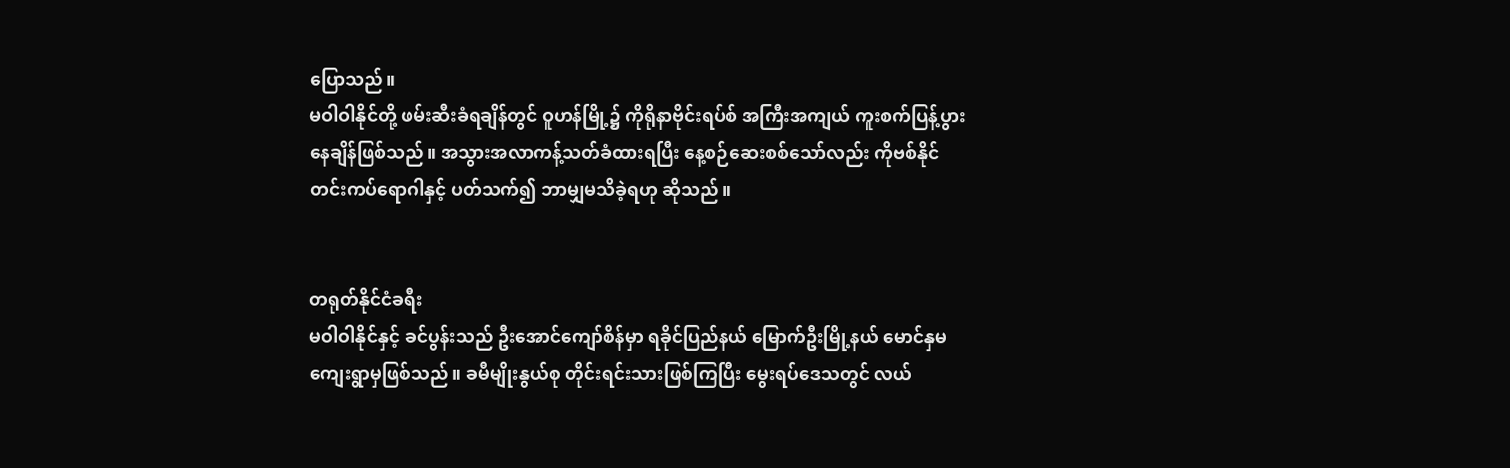ပြောသည်။
မဝါဝါနိုင်တို့ ဖမ်းဆီးခံရချိန်တွင် ဝူဟန်မြို့၌ ကိုရိုနာဗိုင်းရပ်စ် အကြီးအကျယ် ကူးစက်ပြန့်ပွားနေချိန်ဖြစ်သည်။ အသွားအလာကန့်သတ်ခံထားရပြီး နေ့စဉ်ဆေးစစ်သော်လည်း ကိုဗစ်နိုင်တင်းကပ်ရောဂါနှင့် ပတ်သက်၍ ဘာမျှမသိခဲ့ရဟု ဆိုသည်။


တရုတ်နိုင်ငံခရီး
မဝါဝါနိုင်နှင့် ခင်ပွန်းသည် ဦးအောင်ကျော်စိန်မှာ ရခိုင်ပြည်နယ် မြောက်ဦးမြို့နယ် မောင်နှမကျေးရွာမှဖြစ်သည်။ ခမီမျိုးနွယ်စု တိုင်းရင်းသားဖြစ်ကြပြီး မွေးရပ်ဒေသတွင် လယ်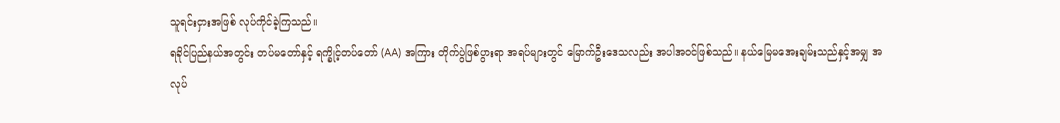သူရင်းငှားအဖြစ် လုပ်ကိုင်ခဲ့ကြသည်။
ရခိုင်ပြည်နယ်အတွင်း တပ်မတော်နှင့် ရက္ခိုင့်တပ်တော် (AA) အကြား တိုက်ပွဲဖြစ်ပွားရာ အရပ်များတွင် မြောက်ဦးဒေသလည်း အပါအဝင်ဖြစ်သည်။ နယ်မြေမအေးချမ်းသည်နှင့်အမျှ အလုပ်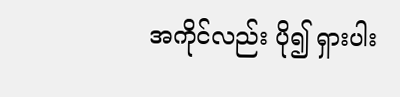အကိုင်လည်း ပို၍ ရှားပါး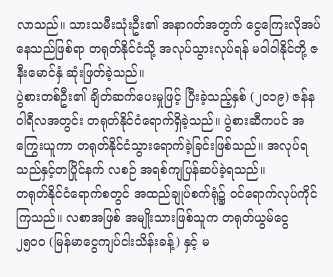လာသည်။ သားသမီးသုံးဦး၏ အနာဂတ်အတွက် ငွေကြေးလိုအပ်နေသည်ဖြစ်ရာ တရုတ်နိုင်ငံသို့ အလုပ်သွားလုပ်ရန် မဝါဝါနိုင်တို့ ဇနီးမောင်နှံ ဆုံးဖြတ်ခဲ့သည်။
ပွဲစားတစ်ဦး၏ ချိတ်ဆက်ပေးမှုဖြင့် ပြီးခဲ့သည့်နှစ် (၂၀၁၉) ဇန်နဝါရီလအတွင်း တရုတ်နိုင်ငံရောက်ရှိခဲ့သည်။ ပွဲစားဆီကပင် အကြွေးယူကာ တရုတ်နိုင်ငံသွားရောက်ခဲ့ခြင်းဖြစ်သည်။ အလုပ်ရသည်နှင့်တပြိုင်နက် လစဉ် အရစ်ကျပြန်ဆပ်ခဲ့ရသည်။
တရုတ်နိုင်ငံရောက်စတွင် အထည်ချုပ်စက်ရုံ၌ ဝင်ရောက်လုပ်ကိုင်ကြသည်။ လစာအဖြစ် အမျိုးသားဖြစ်သူက တရုတ်ယွမ်ငွေ ၂၅၀၀ (မြန်မာငွေကျပ်ငါးသိန်းခန့်) နှင့် မ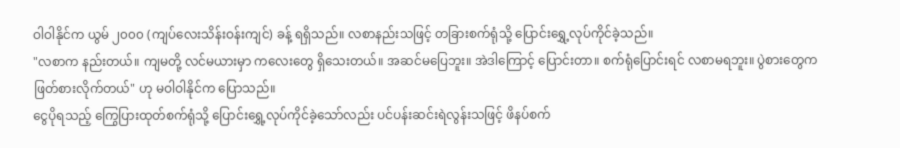ဝါဝါနိုင်က ယွမ် ၂၀၀၀ (ကျပ်လေးသိန်းဝန်းကျင်) ခန့် ရရှိသည်။ လစာနည်းသဖြင့် တခြားစက်ရုံသို့ ပြောင်းရွှေ့လုပ်ကိုင်ခဲ့သည်။
"လစာက နည်းတယ်။ ကျမတို့ လင်မယားမှာ ကလေးတွေ ရှိသေးတယ်။ အဆင်မပြေဘူး။ အဲဒါကြောင့် ပြောင်းတာ။ စက်ရုံပြောင်းရင် လစာမရဘူး။ ပွဲစားတွေက ဖြတ်စားလိုက်တယ်" ဟု မဝါဝါနိုင်က ပြောသည်။
ငွေပိုရသည့် ကြွေပြားထုတ်စက်ရုံသို့ ပြောင်းရွှေ့လုပ်ကိုင်ခဲ့သော်လည်း ပင်ပန်းဆင်းရဲလွန်းသဖြင့် ဖိနပ်စက်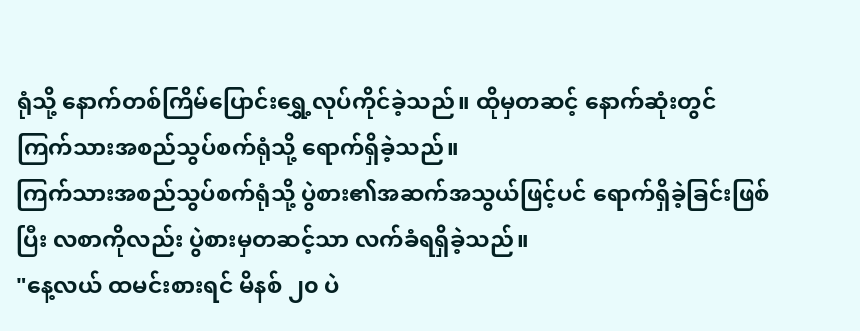ရုံသို့ နောက်တစ်ကြိမ်ပြောင်းရွှေ့လုပ်ကိုင်ခဲ့သည်။ ထိုမှတဆင့် နောက်ဆုံးတွင် ကြက်သားအစည်သွပ်စက်ရုံသို့ ရောက်ရှိခဲ့သည်။
ကြက်သားအစည်သွပ်စက်ရုံသို့ ပွဲစား၏အဆက်အသွယ်ဖြင့်ပင် ရောက်ရှိခဲ့ခြင်းဖြစ်ပြီး လစာကိုလည်း ပွဲစားမှတဆင့်သာ လက်ခံရရှိခဲ့သည်။
"နေ့လယ် ထမင်းစားရင် မိနစ် ၂၀ ပဲ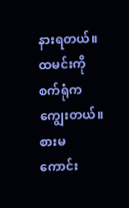နားရတယ်။ ထမင်းကို စက်ရုံက ကျွေးတယ်။ စားမကောင်း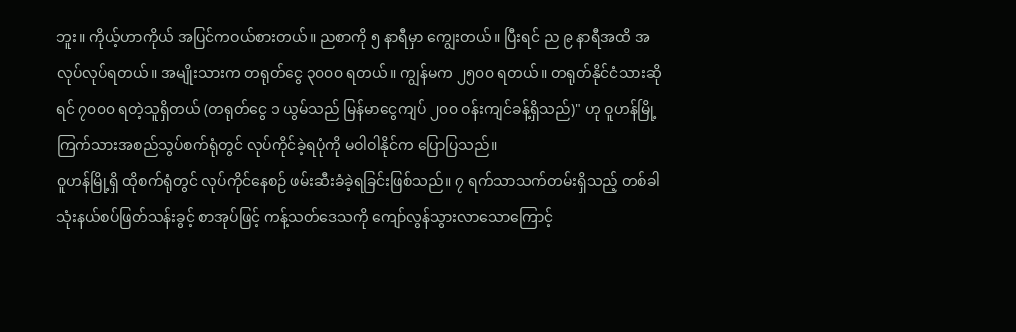ဘူး။ ကိုယ့်ဟာကိုယ် အပြင်ကဝယ်စားတယ်။ ညစာကို ၅ နာရီမှာ ကျွေးတယ်။ ပြီးရင် ည ၉ နာရီအထိ အလုပ်လုပ်ရတယ်။ အမျိုးသားက တရုတ်ငွေ ၃၀၀၀ ရတယ်။ ကျွန်မက ၂၅၀၀ ရတယ်။ တရုတ်နိုင်ငံသားဆိုရင် ၇၀၀၀ ရတဲ့သူရှိတယ် (တရုတ်ငွေ ၁ ယွမ်သည် မြန်မာငွေကျပ် ၂၀၀ ဝန်းကျင်ခန့်ရှိသည်)" ဟု ဝူဟန်မြို့ ကြက်သားအစည်သွပ်စက်ရုံတွင် လုပ်ကိုင်ခဲ့ရပုံကို မဝါဝါနိုင်က ပြောပြသည်။
ဝူဟန်မြို့ရှိ ထိုစက်ရုံတွင် လုပ်ကိုင်နေစဉ် ဖမ်းဆီးခံခဲ့ရခြင်းဖြစ်သည်။ ၇ ရက်သာသက်တမ်းရှိသည့် တစ်ခါသုံးနယ်စပ်ဖြတ်သန်းခွင့် စာအုပ်ဖြင့် ကန့်သတ်ဒေသကို ကျော်လွန်သွားလာသောကြောင့်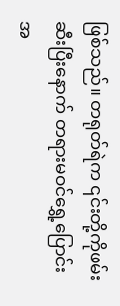ဖြစ်သည်။ တရုတ်ရဲက ၎င်းတို့ကိုဖမ်းဆီးပြီးနောက် တရားမဝင်ရွှေ့ပြောင်းအ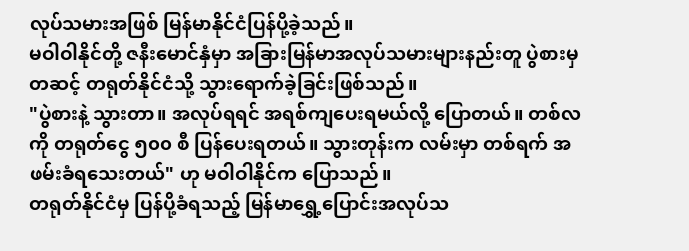လုပ်သမားအဖြစ် မြန်မာနိုင်ငံပြန်ပို့ခဲ့သည်။
မဝါဝါနိုင်တို့ ဇနီးမောင်နှံမှာ အခြားမြန်မာအလုပ်သမားများနည်းတူ ပွဲစားမှတဆင့် တရုတ်နိုင်ငံသို့ သွားရောက်ခဲ့ခြင်းဖြစ်သည်။
"ပွဲစားနဲ့ သွားတာ။ အလုပ်ရရင် အရစ်ကျပေးရမယ်လို့ ပြောတယ်။ တစ်လကို တရုတ်ငွေ ၅၀၀ စီ ပြန်ပေးရတယ်။ သွားတုန်းက လမ်းမှာ တစ်ရက် အဖမ်းခံရသေးတယ်" ဟု မဝါဝါနိုင်က ပြောသည်။
တရုတ်နိုင်ငံမှ ပြန်ပို့ခံရသည့် မြန်မာရွှေ့ပြောင်းအလုပ်သ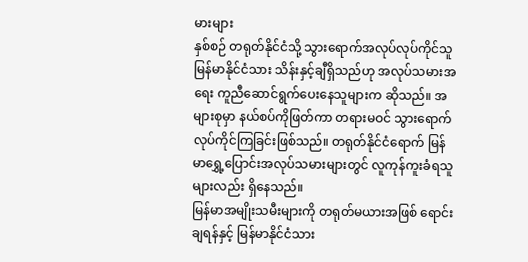မားများ
နှစ်စဉ် တရုတ်နိုင်ငံသို့ သွားရောက်အလုပ်လုပ်ကိုင်သူ မြန်မာနိုင်ငံသား သိန်းနှင့်ချီရှိသည်ဟု အလုပ်သမားအရေး ကူညီဆောင်ရွက်ပေးနေသူများက ဆိုသည်။ အများစုမှာ နယ်စပ်ကိုဖြတ်ကာ တရားမဝင် သွားရောက်လုပ်ကိုင်ကြခြင်းဖြစ်သည်။ တရုတ်နိုင်ငံရောက် မြန်မာရွှေ့ပြောင်းအလုပ်သမားများတွင် လူကုန်ကူးခံရသူများလည်း ရှိနေသည်။
မြန်မာအမျိုးသမီးများကို တရုတ်မယားအဖြစ် ရောင်းချရန်နှင့် မြန်မာနိုင်ငံသား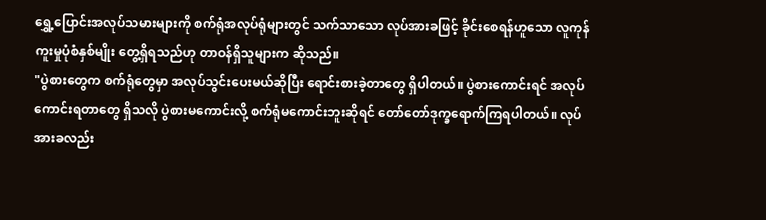ရွှေ့ပြောင်းအလုပ်သမားများကို စက်ရုံအလုပ်ရုံများတွင် သက်သာသော လုပ်အားခဖြင့် ခိုင်းစေရန်ဟူသော လူကုန်ကူးမှုပုံစံနှစ်မျိုး တွေ့ရှိရသည်ဟု တာဝန်ရှိသူများက ဆိုသည်။
"ပွဲစားတွေက စက်ရုံတွေမှာ အလုပ်သွင်းပေးမယ်ဆိုပြီး ရောင်းစားခဲ့တာတွေ ရှိပါတယ်။ ပွဲစားကောင်းရင် အလုပ်ကောင်းရတာတွေ ရှိသလို ပွဲစားမကောင်းလို့ စက်ရုံမကောင်းဘူးဆိုရင် တော်တော်ဒုက္ခရောက်ကြရပါတယ်။ လုပ်အားခလည်း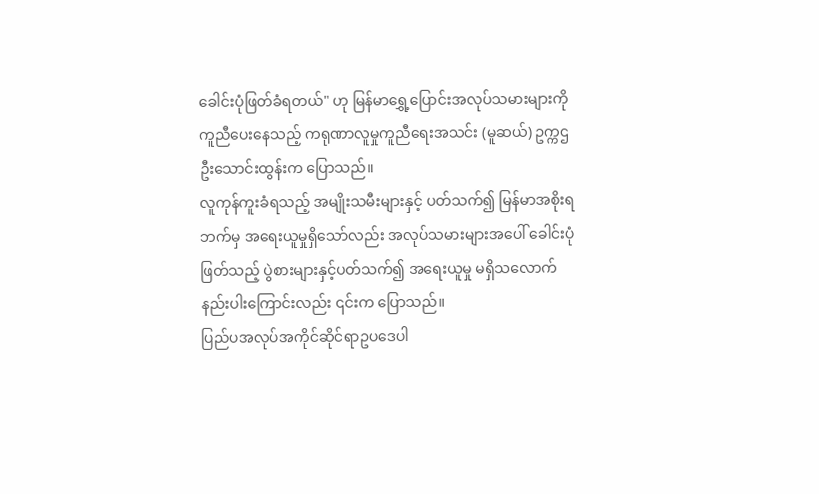ခေါင်းပုံဖြတ်ခံရတယ်" ဟု မြန်မာရွှေ့ပြောင်းအလုပ်သမားများကို ကူညီပေးနေသည့် ကရုဏာလူမှုကူညီရေးအသင်း (မူဆယ်) ဥက္ကဌ ဦးသောင်းထွန်းက ပြောသည်။
လူကုန်ကူးခံရသည့် အမျိုးသမီးများနှင့် ပတ်သက်၍ မြန်မာအစိုးရဘက်မှ အရေးယူမှုရှိသော်လည်း အလုပ်သမားများအပေါ် ခေါင်းပုံဖြတ်သည့် ပွဲစားများနှင့်ပတ်သက်၍ အရေးယူမှု မရှိသလောက် နည်းပါးကြောင်းလည်း ၎င်းက ပြောသည်။
ပြည်ပအလုပ်အကိုင်ဆိုင်ရာဥပဒေပါ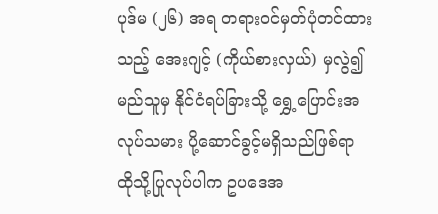ပုဒ်မ (၂၆) အရ တရားဝင်မှတ်ပုံတင်ထားသည့် အေးဂျင့် (ကိုယ်စားလှယ်) မှလွဲ၍ မည်သူမှ နိုင်ငံရပ်ခြားသို့ ရွှေ့ပြောင်းအလုပ်သမား ပို့ဆောင်ခွင့်မရှိသည်ဖြစ်ရာ ထိုသို့ပြုလုပ်ပါက ဥပဒေအ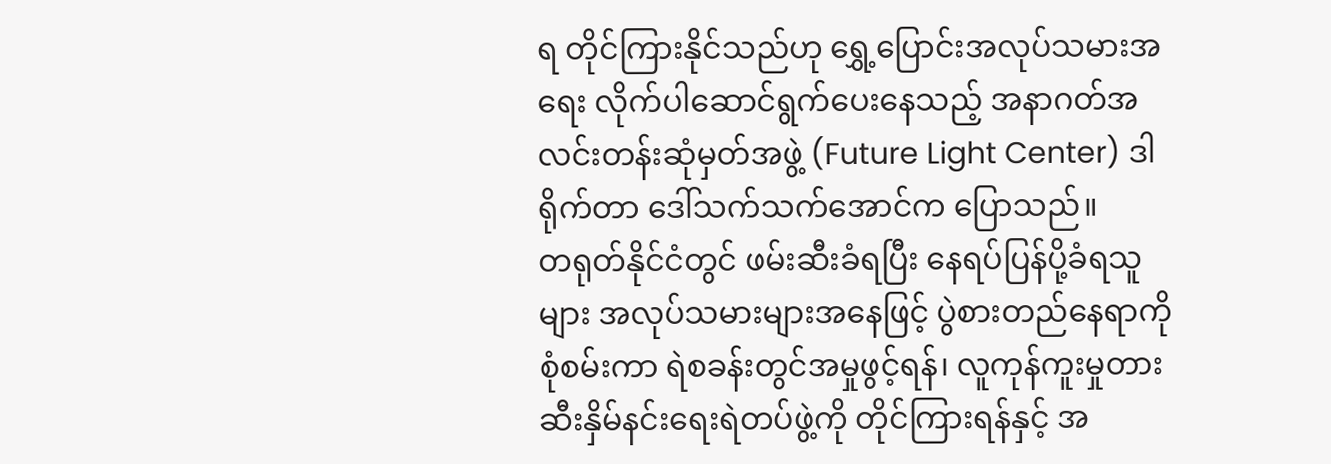ရ တိုင်ကြားနိုင်သည်ဟု ရွှေ့ပြောင်းအလုပ်သမားအရေး လိုက်ပါဆောင်ရွက်ပေးနေသည့် အနာဂတ်အလင်းတန်းဆုံမှတ်အဖွဲ့ (Future Light Center) ဒါရိုက်တာ ဒေါ်သက်သက်အောင်က ပြောသည်။
တရုတ်နိုင်ငံတွင် ဖမ်းဆီးခံရပြီး နေရပ်ပြန်ပို့ခံရသူများ အလုပ်သမားများအနေဖြင့် ပွဲစားတည်နေရာကို စုံစမ်းကာ ရဲစခန်းတွင်အမှုဖွင့်ရန်၊ လူကုန်ကူးမှုတားဆီးနှိမ်နင်းရေးရဲတပ်ဖွဲ့ကို တိုင်ကြားရန်နှင့် အ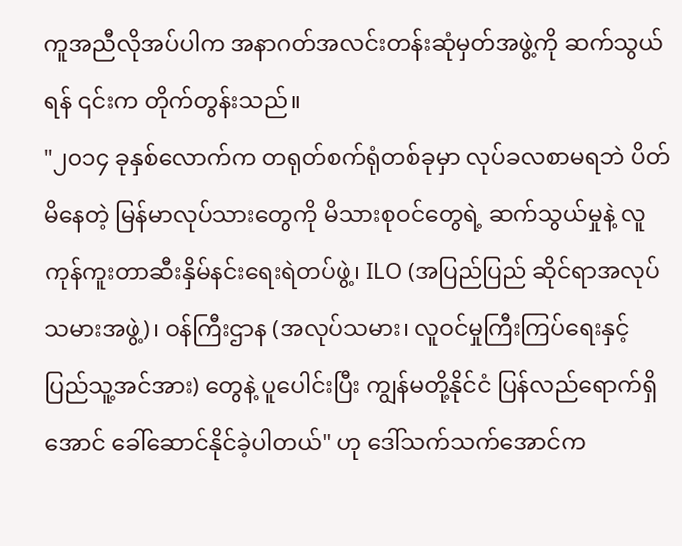ကူအညီလိုအပ်ပါက အနာဂတ်အလင်းတန်းဆုံမှတ်အဖွဲ့ကို ဆက်သွယ်ရန် ၎င်းက တိုက်တွန်းသည်။
"၂၀၁၄ ခုနှစ်လောက်က တရုတ်စက်ရုံတစ်ခုမှာ လုပ်ခလစာမရဘဲ ပိတ်မိနေတဲ့ မြန်မာလုပ်သားတွေကို မိသားစုဝင်တွေရဲ့ ဆက်သွယ်မှုနဲ့ လူကုန်ကူးတာဆီးနှိမ်နင်းရေးရဲတပ်ဖွဲ့၊ ILO (အပြည်ပြည် ဆိုင်ရာအလုပ်သမားအဖွဲ့)၊ ဝန်ကြီးဌာန (အလုပ်သမား၊ လူဝင်မှုကြီးကြပ်ရေးနှင့် ပြည်သူ့အင်အား) တွေနဲ့ ပူပေါင်းပြီး ကျွန်မတို့နိုင်ငံ ပြန်လည်ရောက်ရှိအောင် ခေါ်ဆောင်နိုင်ခဲ့ပါတယ်" ဟု ဒေါ်သက်သက်အောင်က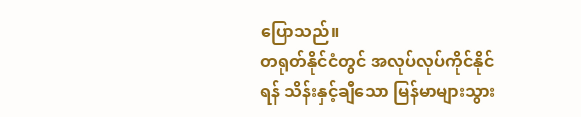ပြောသည်။
တရုတ်နိုင်ငံတွင် အလုပ်လုပ်ကိုင်နိုင်ရန် သိန်းနှင့်ချီသော မြန်မာများသွား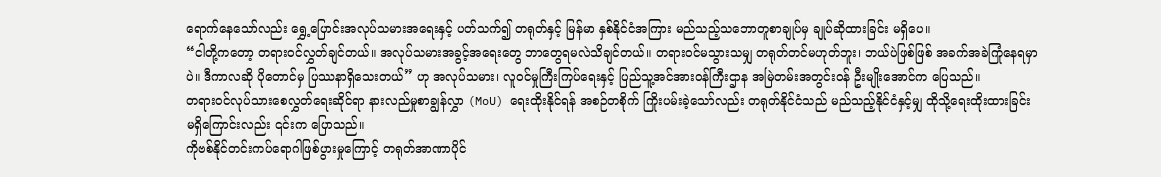ရောက်နေသော်လည်း ရွှေ့ပြောင်းအလုပ်သမားအရေးနှင့် ပတ်သက်၍ တရုတ်နှင့် မြန်မာ နှစ်နိုင်ငံအကြား မည်သည့်သဘောတူစာချုပ်မှ ချုပ်ဆိုထားခြင်း မရှိပေ။
“ငါတို့ကတော့ တရားဝင်လွှတ်ချင်တယ်။ အလုပ်သမားအခွင့်အရေးတွေ ဘာတွေရမလဲသိချင်တယ်။ တရားဝင်မသွားသမျှ တရုတ်တင်မဟုတ်ဘူး၊ ဘယ်ပဲဖြစ်ဖြစ် အခက်အခဲကြုံနေရမှာပဲ။ ဒီကာလဆို ပိုတောင်မှ ပြဿနာရှိသေးတယ်” ဟု အလုပ်သမား၊ လူဝင်မှုကြီးကြပ်ရေးနှင့် ပြည်သူ့အင်အားဝန်ကြီးဌာန အမြဲတမ်းအတွင်းဝန် ဦးမျိုးအောင်က ပြေသည်။
တရားဝင်လုပ်သားစေလွှတ်ရေးဆိုင်ရာ နားလည်မှုစာချွန်လွှာ (MoU) ရေးထိုးနိုင်ရန် အစဉ်တစိုက် ကြိုးပမ်းခဲ့သော်လည်း တရုတ်နိုင်ငံသည် မည်သည့်နိုင်ငံနှင့်မျှ ထိုသို့ရေးထိုးထားခြင်း မရှိကြောင်းလည်း ၎င်းက ပြောသည်။
ကိုဗစ်နိုင်တင်းကပ်ရောဂါဖြစ်ပွားမှုကြောင့် တရုတ်အာဏာပိုင်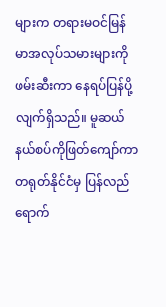များက တရားမဝင်မြန်မာအလုပ်သမားများကို ဖမ်းဆီးကာ နေရပ်ပြန်ပို့လျက်ရှိသည်။ မူဆယ်နယ်စပ်ကိုဖြတ်ကျော်ကာ တရုတ်နိုင်ငံမှ ပြန်လည်ရောက်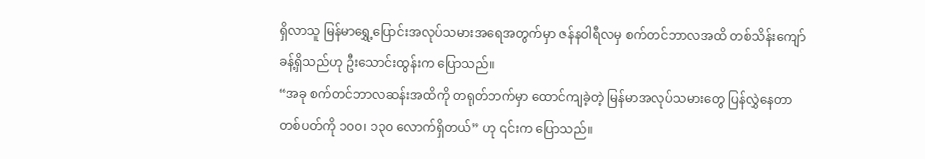ရှိလာသူ မြန်မာရွှေ့ပြောင်းအလုပ်သမားအရေအတွက်မှာ ဇန်နဝါရီလမှ စက်တင်ဘာလအထိ တစ်သိန်းကျော်ခန့်ရှိသည်ဟု ဦးသောင်းထွန်းက ပြောသည်။
“အခု စက်တင်ဘာလဆန်းအထိကို တရုတ်ဘက်မှာ ထောင်ကျခဲ့တဲ့ မြန်မာအလုပ်သမားတွေ ပြန်လွှဲနေတာ တစ်ပတ်ကို ၁၀၀၊ ၁၃၀ လောက်ရှိတယ်” ဟု ၎င်းက ပြောသည်။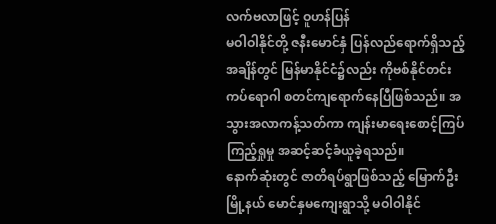လက်ဗလာဖြင့် ဝူဟန်ပြန်
မဝါဝါနိုင်တို့ ဇနီးမောင်နှံ ပြန်လည်ရောက်ရှိသည့်အချိန်တွင် မြန်မာနိုင်ငံ၌လည်း ကိုဗစ်နိုင်တင်းကပ်ရောဂါ စတင်ကျရောက်နေပြီဖြစ်သည်။ အသွားအလာကန့်သတ်ကာ ကျန်းမာရေးစောင့်ကြပ်ကြည့်ရှုမှု အဆင့်ဆင့်ခံယူခဲ့ရသည်။
နောက်ဆုံးတွင် ဇာတိရပ်ရွာဖြစ်သည့် မြောက်ဦးမြို့နယ် မောင်နှမကျေးရွာသို့ မဝါဝါနိုင်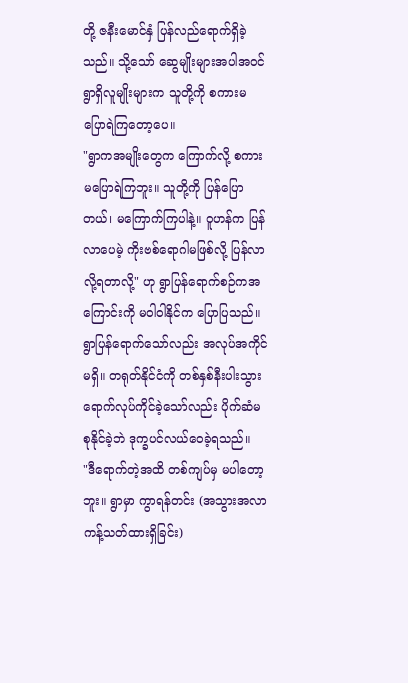တို့ ဇနီးမောင်နှံ ပြန်လည်ရောက်ရှိခဲ့သည်။ သို့သော် ဆွေမျိုးများအပါအဝင် ရွာရှိလူမျိုးများက သူတို့ကို စကားမပြောရဲကြတော့ပေ။
"ရွာကအမျိုးတွေက ကြောက်လို့ စကားမပြောရဲကြဘူး။ သူတို့ကို ပြန်ပြောတယ်၊ မကြောက်ကြပါနဲ့။ ဝူဟန်က ပြန်လာပေမဲ့ ကိုးဗစ်ရောဂါမဖြစ်လို့ ပြန်လာလို့ရတာလို့" ဟု ရွာပြန်ရောက်စဉ်ကအကြောင်းကို မဝါဝါနိုင်က ပြောပြသည်။
ရွာပြန်ရောက်သော်လည်း အလုပ်အကိုင်မရှိ။ တရုတ်နိုင်ငံကို တစ်နှစ်နီးပါးသွားရောက်လုပ်ကိုင်ခဲ့သော်လည်း ပိုက်ဆံမစုနိုင်ခဲ့ဘဲ ဒုက္ခပင်လယ်ဝေခဲ့ရသည်။
"ဒီရောက်တဲ့အထိ တစ်ကျပ်မှ မပါတော့ဘူး။ ရွာမှာ ကွာရန်တင်း (အသွားအလာကန့်သတ်ထားရှိခြင်း)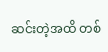ဆင်းတဲ့အထိ တစ်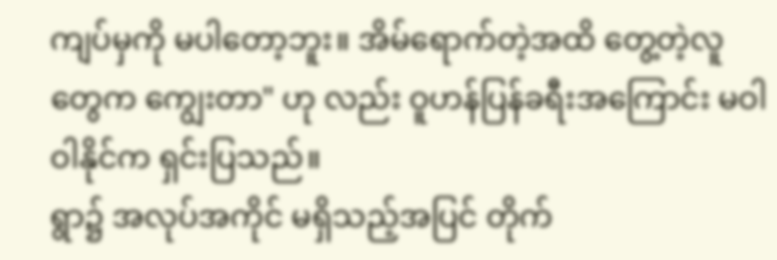ကျပ်မှကို မပါတော့ဘူး။ အိမ်ရောက်တဲ့အထိ တွေ့တဲ့လူတွေက ကျွေးတာ" ဟု လည်း ဝူဟန်ပြန်ခရီးအကြောင်း မဝါဝါနိုင်က ရှင်းပြသည်။
ရွာ၌ အလုပ်အကိုင် မရှိသည့်အပြင် တိုက်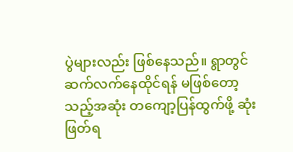ပွဲများလည်း ဖြစ်နေသည်။ ရွာတွင်ဆက်လက်နေထိုင်ရန် မဖြစ်တော့သည့်အဆုံး တကျော့ပြန်ထွက်ဖို့ ဆုံးဖြတ်ရ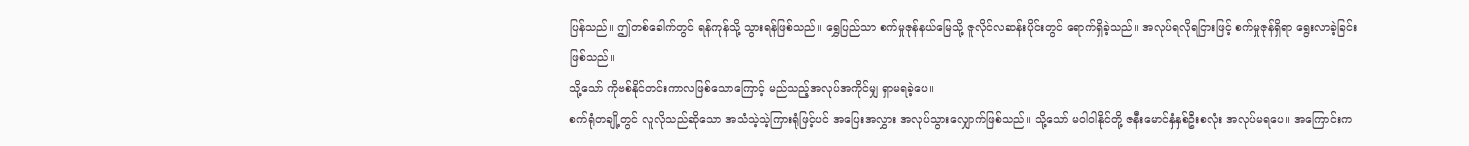ပြန်သည်။ ဤတစ်ခေါက်တွင် ရန်ကုန်သို့ သွားရန်ဖြစ်သည်။ ရွှေပြည်သာ စက်မှုဇုန်နယ်မြေသို့ ဇူလိုင်လဆန်းပိုင်းတွင် ရောက်ရှိခဲ့သည်။ အလုပ်ရလိုရငြားဖြင့် စက်မှုဇုန်ရှိရာ ရွေးလာခဲ့ခြင်းဖြစ်သည်။
သို့သော် ကိုဗစ်နိုင်တင်းကာလဖြစ်သောကြောင့် မည်သည့်အလုပ်အကိုင်မျှ ရှာမရခဲ့ပေ။
စက်ရုံတချို့တွင် လူလိုသည်ဆိုသော အသံသဲ့သဲ့ကြားရုံဖြင့်ပင် အပြေးအလွှား အလုပ်သွားလျှောက်ဖြစ်သည်။ သို့သော် မဝါဝါနိုင်တို့ ဇနီးမောင်နှံနှစ်ဦးစလုံး အလုပ်မရပေ။ အကြောင်းက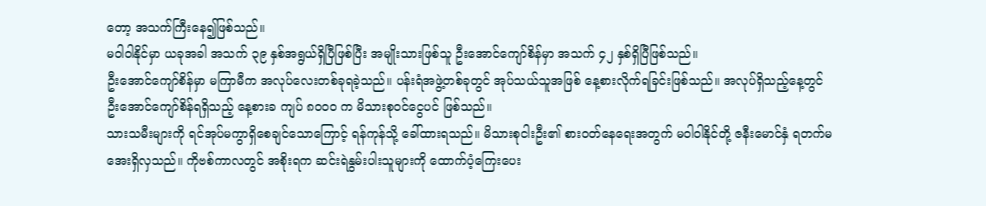တော့ အသက်ကြီးနေ၍ဖြစ်သည်။
မဝါဝါနိုင်မှာ ယခုအခါ အသက် ၃၉ နှစ်အရွယ်ရှိပြီဖြစ်ပြီး အမျိုးသားဖြစ်သူ ဦးအောင်ကျော်စိန်မှာ အသက် ၄၂ နှစ်ရှိပြီဖြစ်သည်။
ဦးအောင်ကျော်စိန်မှာ မကြာမီက အလုပ်လေးတစ်ခုရခဲ့သည်။ ပန်းရံအဖွဲ့တစ်ခုတွင် အုပ်သယ်သူအဖြစ် နေ့စားလိုက်ရခြင်းဖြစ်သည်။ အလုပ်ရှိသည့်နေ့တွင် ဦးအောင်ကျော်စိန်ရရှိသည့် နေ့စားခ ကျပ် ၈၀၀၀ က မိသားစုဝင်ငွေပင် ဖြစ်သည်။
သားသမီးများကို ရင်အုပ်မကွာရှိစေချင်သောကြောင့် ရန်ကုန်သို့ ခေါ်ထားရသည်။ မိသားစုငါးဦး၏ စားဝတ်နေရေးအတွက် မဝါဝါနိုင်တို့ ဇနီးမောင်နှံ ရတက်မအေးရှိလှသည်။ ကိုဗစ်ကာလတွင် အစိုးရက ဆင်းရဲနွမ်းပါးသူများကို ထောက်ပံ့ကြေးပေး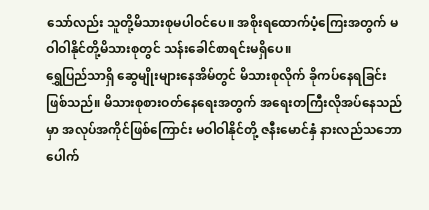သော်လည်း သူတို့မိသားစုမပါဝင်ပေ။ အစိုးရထောက်ပံ့ကြေးအတွက် မဝါဝါနိုင်တို့မိသားစုတွင် သန်းခေါင်စာရင်းမရှိပေ။
ရွှေပြည်သာရှိ ဆွေမျိုးများနေအိမ်တွင် မိသားစုလိုက် ခိုကပ်နေရခြင်းဖြစ်သည်။ မိသားစုစားဝတ်နေရေးအတွက် အရေးတကြီးလိုအပ်နေသည်မှာ အလုပ်အကိုင်ဖြစ်ကြောင်း မဝါဝါနိုင်တို့ ဇနီးမောင်နှံ နားလည်သဘောပေါက်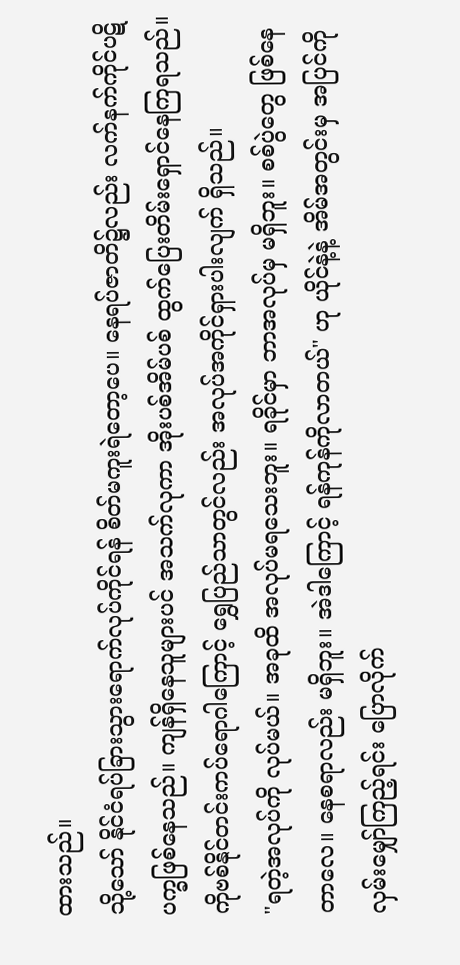ထားသည်။
သို့သော် နိုင်ငံရပ်ခြားသွားရောက်လုပ်ကိုင်ရန် စိတ်မကူးရဲတော့ပေ။ နေရပ်ဇာတိ၌လည်း လက်နက်ကိုင်ပဋိပက္ခဖြစ်နေသည်။ ကျန်ရှိနေသူများပင် အသက်လုကာ အိုးပစ်အိမ်ပစ် ထွက်ပြေးတိမ်းရှောင်နေကြရသည်။ ကိုဗစ်နိုင်တင်းကပ်ရောဂါကြောင့် ရွှေပြည်သာတွင်လည်း အလုပ်အကိုင်ရှားပါးလျက် ရှိသည်။
"ရတဲ့အလုပ်ကို လုပ်မယ်။ အခုထိ အလုပ်မရသေးဘူး။ ရခိုင်မှာ ဘာအလုပ်မှ မရှိဘူး။ စစ်ပွဲတွေ ဖြစ်နေတာလေ။ နေစရာလည်း မရှိဘူး။ အဲဒါကြောင့် ရန်ကုန်ကိုလာတယ်" ဟု ယိုင်နဲ့နဲ့ အိမ်အတွင်းမှ အပြင်ကိုလှမ်းမျှော်ကြည့်ရင်း ပြောလိုက်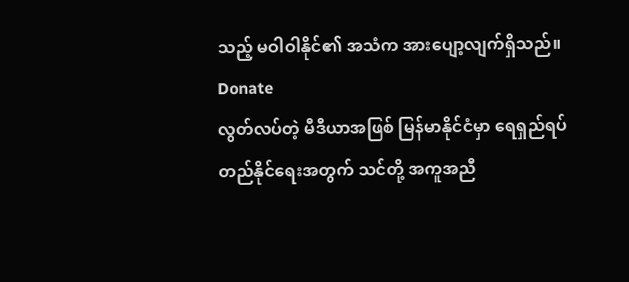သည့် မဝါဝါနိုင်၏ အသံက အားပျော့လျက်ရှိသည်။
Donate
လွတ်လပ်တဲ့ မီဒီယာအဖြစ် မြန်မာနိုင်ငံမှာ ရေရှည်ရပ်တည်နိုင်ရေးအတွက် သင်တို့ အကူအညီ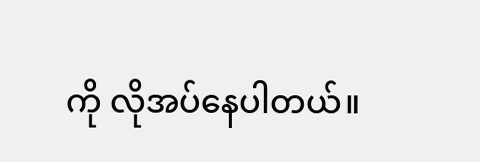ကို လိုအပ်နေပါတယ်။